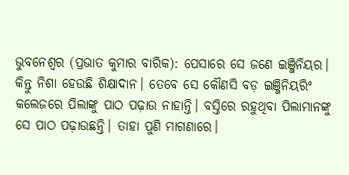ଭୁବନେଶ୍ୱର (ପ୍ରଭାତ କୁମାର ବାରିକ): ପେସାରେ ସେ ଜଣେ ଇଞ୍ଜିନିୟର। କିନ୍ତୁ ନିଶା ହେଉଛି ଶିକ୍ଷାଦାନ। ତେବେ ସେ କୌଣସି ବଡ଼ ଇଞ୍ଜିନିୟରିଂ କଲେଜରେ ପିଲାଙ୍କୁ ପାଠ ପଢ଼ାଉ ନାହାନ୍ତି। ବସ୍ତିରେ ରହୁଥିବା ପିଲାମାନଙ୍କୁ ସେ ପାଠ ପଢ଼ାଉଛନ୍ତି। ତାହା ପୁଣି ମାଗଣାରେ।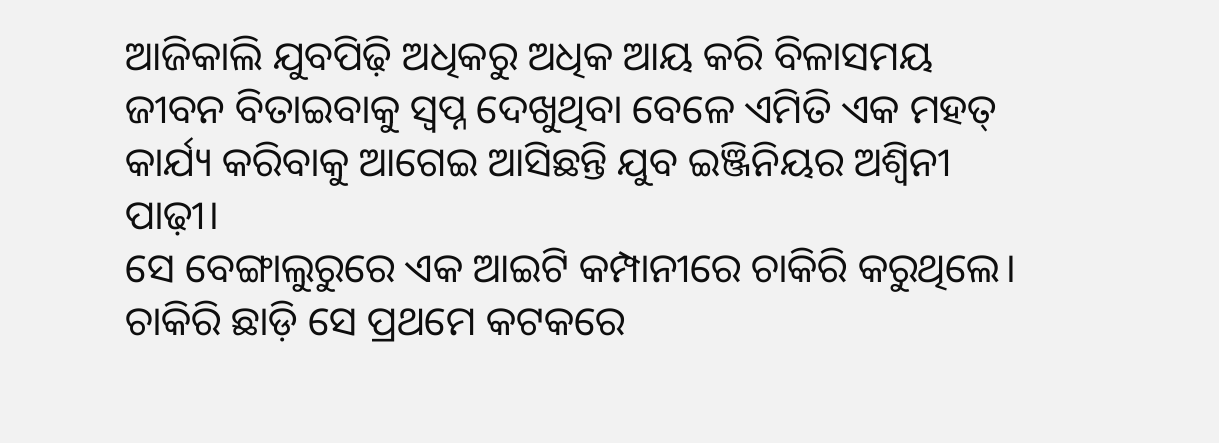ଆଜିକାଲି ଯୁବପିଢ଼ି ଅଧିକରୁ ଅଧିକ ଆୟ କରି ବିଳାସମୟ ଜୀବନ ବିତାଇବାକୁ ସ୍ୱପ୍ନ ଦେଖୁଥିବା ବେଳେ ଏମିତି ଏକ ମହତ୍ କାର୍ଯ୍ୟ କରିବାକୁ ଆଗେଇ ଆସିଛନ୍ତି ଯୁବ ଇଞ୍ଜିନିୟର ଅଶ୍ୱିନୀ ପାଢ଼ୀ।
ସେ ବେଙ୍ଗାଲୁରୁରେ ଏକ ଆଇଟି କମ୍ପାନୀରେ ଚାକିରି କରୁଥିଲେ। ଚାକିରି ଛାଡ଼ି ସେ ପ୍ରଥମେ କଟକରେ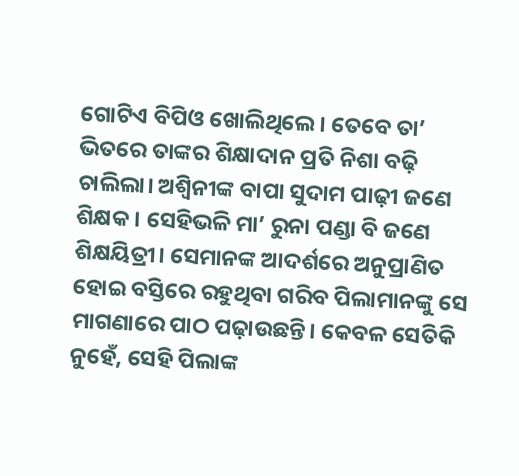ଗୋଟିଏ ବିପିଓ ଖୋଲିଥିଲେ। ତେବେ ତା’ ଭିତରେ ତାଙ୍କର ଶିକ୍ଷାଦାନ ପ୍ରତି ନିଶା ବଢ଼ି ଚାଲିଲା। ଅଶ୍ୱିନୀଙ୍କ ବାପା ସୁଦାମ ପାଢ଼ୀ ଜଣେ ଶିକ୍ଷକ। ସେହିଭଳି ମା’ ରୁନା ପଣ୍ଡା ବି ଜଣେ ଶିକ୍ଷୟିତ୍ରୀ। ସେମାନଙ୍କ ଆଦର୍ଶରେ ଅନୁପ୍ରାଣିତ ହୋଇ ବସ୍ତିରେ ରହୁଥିବା ଗରିବ ପିଲାମାନଙ୍କୁ ସେ ମାଗଣାରେ ପାଠ ପଢ଼ାଉଛନ୍ତି। କେବଳ ସେତିକି ନୁହେଁ, ସେହି ପିଲାଙ୍କ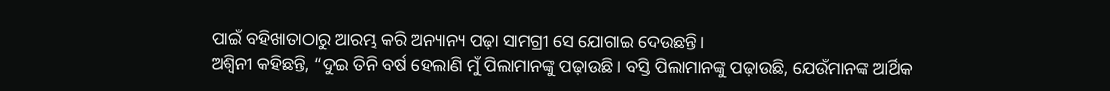ପାଇଁ ବହିଖାତାଠାରୁ ଆରମ୍ଭ କରି ଅନ୍ୟାନ୍ୟ ପଢ଼ା ସାମଗ୍ରୀ ସେ ଯୋଗାଇ ଦେଉଛନ୍ତି।
ଅଶ୍ୱିନୀ କହିଛନ୍ତି, “ଦୁଇ ତିନି ବର୍ଷ ହେଲାଣି ମୁଁ ପିଲାମାନଙ୍କୁ ପଢ଼ାଉଛି। ବସ୍ତି ପିଲାମାନଙ୍କୁ ପଢ଼ାଉଛି, ଯେଉଁମାନଙ୍କ ଆର୍ଥିକ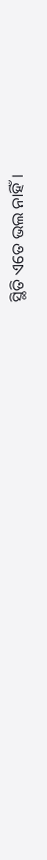ସ୍ଥିତି ଏତେ ଭଲ ନାହିଁ।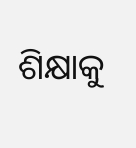ଶିକ୍ଷାକୁ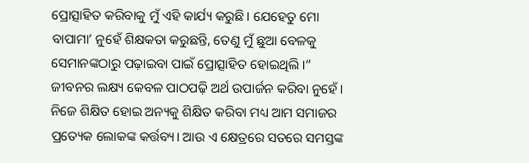ପ୍ରୋତ୍ସାହିତ କରିବାକୁ ମୁଁ ଏହି କାର୍ଯ୍ୟ କରୁଛି। ଯେହେତୁ ମୋ ବାପାମା’ ନୁହେଁ ଶିକ୍ଷକତା କରୁଛନ୍ତି, ତେଣୁ ମୁଁ ଛୁଆ ବେଳକୁ ସେମାନଙ୍କଠାରୁ ପଢ଼ାଇବା ପାଇଁ ପ୍ରୋତ୍ସାହିତ ହୋଇଥିଲି।”
ଜୀବନର ଲକ୍ଷ୍ୟ କେବଳ ପାଠପଢ଼ି ଅର୍ଥ ଉପାର୍ଜନ କରିବା ନୁହେଁ। ନିଜେ ଶିକ୍ଷିତ ହୋଇ ଅନ୍ୟକୁ ଶିକ୍ଷିତ କରିବା ମଧ୍ୟ ଆମ ସମାଜର ପ୍ରତ୍ୟେକ ଲୋକଙ୍କ କର୍ତ୍ତବ୍ୟ। ଆଉ ଏ କ୍ଷେତ୍ରରେ ସତରେ ସମସ୍ତଙ୍କ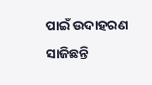ପାଇଁ ଉଦାହରଣ ସାଜିଛନ୍ତି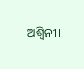ଅଶ୍ୱିନୀ।